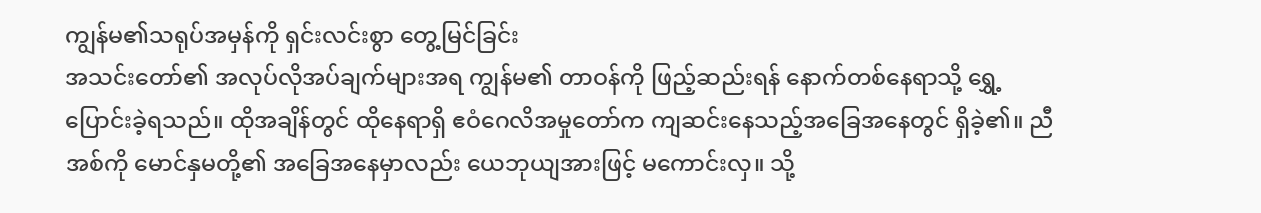ကျွန်မ၏သရုပ်အမှန်ကို ရှင်းလင်းစွာ တွေ့မြင်ခြင်း
အသင်းတော်၏ အလုပ်လိုအပ်ချက်များအရ ကျွန်မ၏ တာဝန်ကို ဖြည့်ဆည်းရန် နောက်တစ်နေရာသို့ ရွှေ့ပြောင်းခဲ့ရသည်။ ထိုအချိန်တွင် ထိုနေရာရှိ ဧဝံဂေလိအမှုတော်က ကျဆင်းနေသည့်အခြေအနေတွင် ရှိခဲ့၏။ ညီအစ်ကို မောင်နှမတို့၏ အခြေအနေမှာလည်း ယေဘုယျအားဖြင့် မကောင်းလှ။ သို့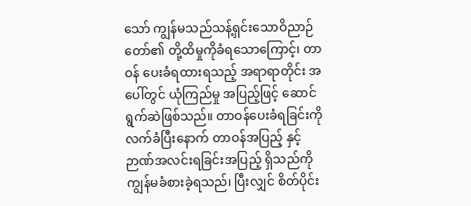သော် ကျွန်မသည်သန့်ရှင်းသောဝိညာဉ်တော်၏ တို့ထိမှုကိုခံရသောကြောင့်၊ တာဝန် ပေးခံရထားရသည့် အရာရာတိုင်း အပေါ်တွင် ယုံကြည်မှု အပြည့်ဖြင့် ဆောင်ရွက်ဆဲဖြစ်သည်။ တာဝန်ပေးခံရခြင်းကို လက်ခံပြီးနောက် တာဝန်အပြည့် နှင့် ဉာဏ်အလင်းရခြင်းအပြည့် ရှိသည်ကို ကျွန်မခံစားခဲ့ရသည်၊ ပြီးလျှင် စိတ်ပိုင်း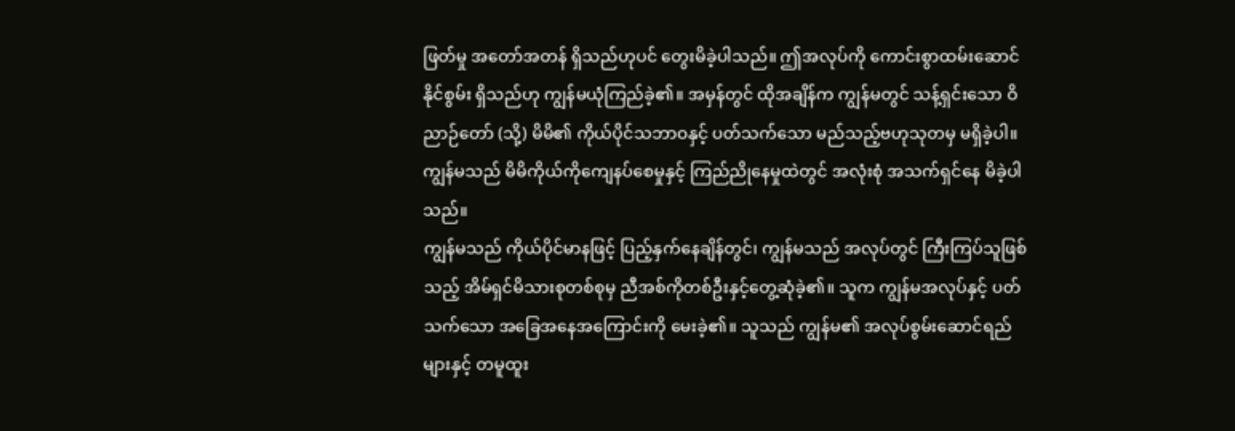ဖြတ်မှု အတော်အတန် ရှိသည်ဟုပင် တွေးမိခဲ့ပါသည်။ ဤအလုပ်ကို ကောင်းစွာထမ်းဆောင်နိုင်စွမ်း ရှိသည်ဟု ကျွန်မယုံကြည်ခဲ့၏။ အမှန်တွင် ထိုအချိန်က ကျွန်မတွင် သန့်ရှင်းသော ဝိညာဉ်တော် (သို့) မိမိ၏ ကိုယ်ပိုင်သဘာဝနှင့် ပတ်သက်သော မည်သည့်ဗဟုသုတမှ မရှိခဲ့ပါ။ ကျွန်မသည် မိမိကိုယ်ကိုကျေနပ်စေမှုနှင့် ကြည်ညိုနေမှုထဲတွင် အလုံးစုံ အသက်ရှင်နေ မိခဲ့ပါသည်။
ကျွန်မသည် ကိုယ်ပိုင်မာနဖြင့် ပြည့်နှက်နေချိန်တွင်၊ ကျွန်မသည် အလုပ်တွင် ကြီးကြပ်သူဖြစ်သည့် အိမ်ရှင်မိသားစုတစ်စုမှ ညီအစ်ကိုတစ်ဦးနှင့်တွေ့ဆုံခဲ့၏။ သူက ကျွန်မအလုပ်နှင့် ပတ်သက်သော အခြေအနေအကြောင်းကို မေးခဲ့၏။ သူသည် ကျွန်မ၏ အလုပ်စွမ်းဆောင်ရည်များနှင့် တမူထူး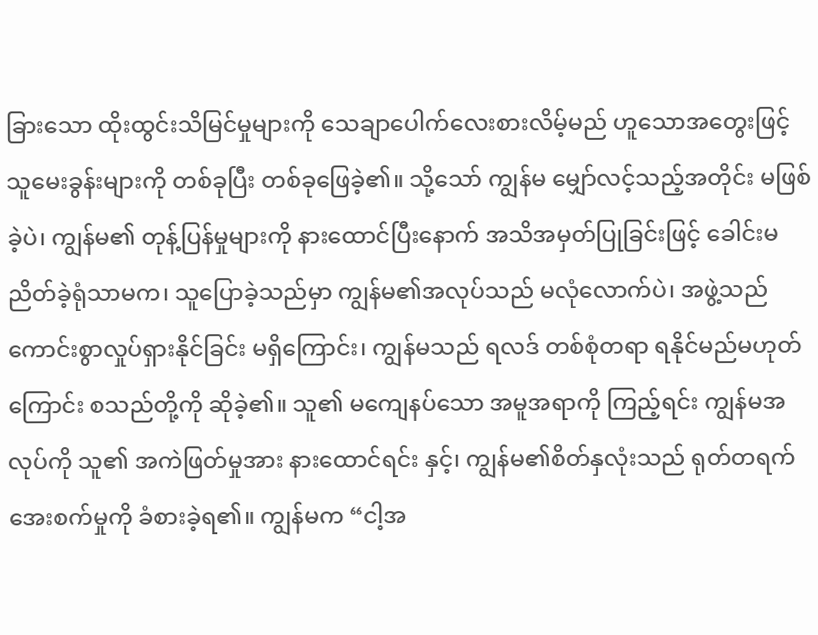ခြားသော ထိုးထွင်းသိမြင်မှုများကို သေချာပေါက်လေးစားလိမ့်မည် ဟူသောအတွေးဖြင့် သူမေးခွန်းများကို တစ်ခုပြီး တစ်ခုဖြေခဲ့၏။ သို့သော် ကျွန်မ မျှော်လင့်သည့်အတိုင်း မဖြစ်ခဲ့ပဲ၊ ကျွန်မ၏ တုန့်ပြန်မှုများကို နားထောင်ပြီးနောက် အသိအမှတ်ပြုခြင်းဖြင့် ခေါင်းမညိတ်ခဲ့ရုံသာမက၊ သူပြောခဲ့သည်မှာ ကျွန်မ၏အလုပ်သည် မလုံလောက်ပဲ၊ အဖွဲ့သည် ကောင်းစွာလှုပ်ရှားနိုင်ခြင်း မရှိကြောင်း၊ ကျွန်မသည် ရလဒ် တစ်စုံတရာ ရနိုင်မည်မဟုတ်ကြောင်း စသည်တို့ကို ဆိုခဲ့၏။ သူ၏ မကျေနပ်သော အမူအရာကို ကြည့်ရင်း ကျွန်မအလုပ်ကို သူ၏ အကဲဖြတ်မှုအား နားထောင်ရင်း နှင့်၊ ကျွန်မ၏စိတ်နှလုံးသည် ရုတ်တရက် အေးစက်မှုကို ခံစားခဲ့ရ၏။ ကျွန်မက “ငါ့အ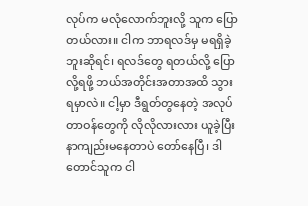လုပ်က မလုံလောက်ဘူးလို့ သူက ပြောတယ်လား။ ငါက ဘာရလဒ်မှ မရရှိခဲ့ဘူးဆိုရင်၊ ရလဒ်တွေ ရတယ်လို့ ပြောလို့ရဖို့ ဘယ်အတိုင်းအတာအထိ သွားရမှာလဲ။ ငါ့မှာ ဒီရွတ်တွနေတဲ့ အလုပ်တာဝန်တွေကို လိုလိုလားလား ယူခဲ့ပြီး နာကျည်းမနေတာပဲ တော်နေပြီ၊ ဒါတောင်သူက ငါ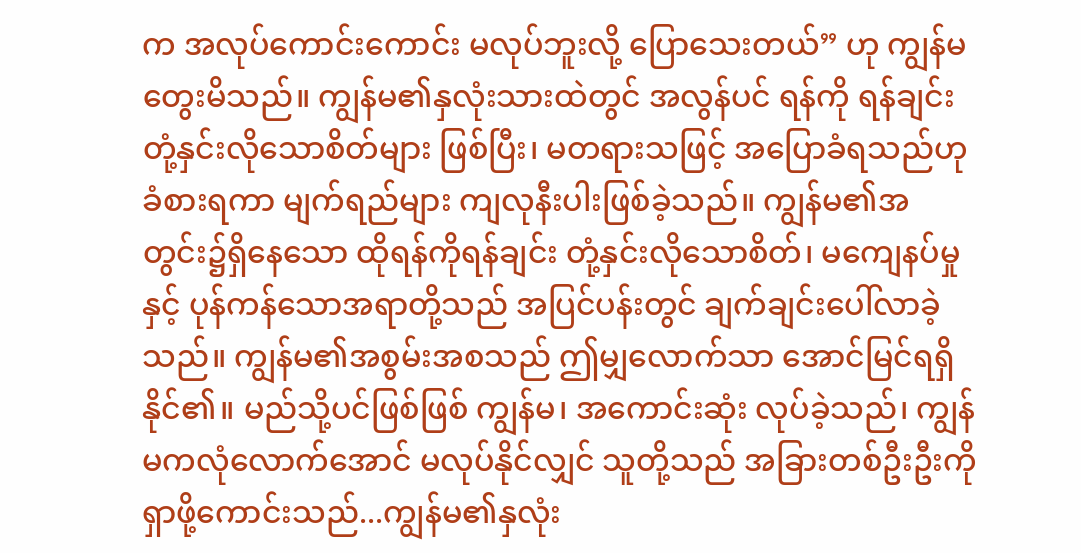က အလုပ်ကောင်းကောင်း မလုပ်ဘူးလို့ ပြောသေးတယ်” ဟု ကျွန်မ တွေးမိသည်။ ကျွန်မ၏နှလုံးသားထဲတွင် အလွန်ပင် ရန်ကို ရန်ချင်းတုံ့နှင်းလိုသောစိတ်များ ဖြစ်ပြီး၊ မတရားသဖြင့် အပြောခံရသည်ဟု ခံစားရကာ မျက်ရည်များ ကျလုနီးပါးဖြစ်ခဲ့သည်။ ကျွန်မ၏အတွင်း၌ရှိနေသော ထိုရန်ကိုရန်ချင်း တုံ့နှင်းလိုသောစိတ်၊ မကျေနပ်မှုနှင့် ပုန်ကန်သောအရာတို့သည် အပြင်ပန်းတွင် ချက်ချင်းပေါ်လာခဲ့သည်။ ကျွန်မ၏အစွမ်းအစသည် ဤမျှလောက်သာ အောင်မြင်ရရှိနိုင်၏။ မည်သို့ပင်ဖြစ်ဖြစ် ကျွန်မ၊ အကောင်းဆုံး လုပ်ခဲ့သည်၊ ကျွန်မကလုံလောက်အောင် မလုပ်နိုင်လျှင် သူတို့သည် အခြားတစ်ဦးဦးကို ရှာဖို့ကောင်းသည်...ကျွန်မ၏နှလုံး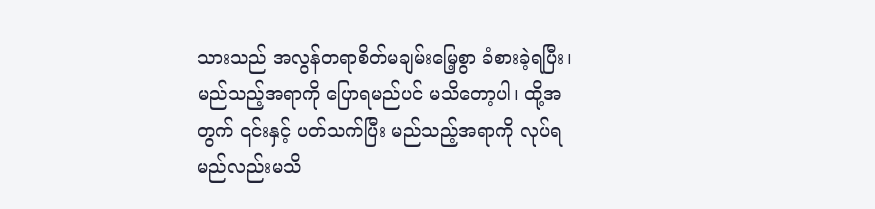သားသည် အလွန်တရာစိတ်မချမ်းမြေ့စွာ ခံစားခဲ့ရပြီး၊ မည်သည့်အရာကို ပြောရမည်ပင် မသိတော့ပါ၊ ထို့အတွက် ၎င်းနှင့် ပတ်သက်ပြီး မည်သည့်အရာကို လုပ်ရမည်လည်းမသိ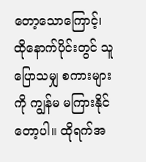တော့သောကြောင့်၊ ထိုနောက်ပိုင်းတွင် သူပြောသမျှ စကားများကို ကျွန်မ မကြားနိုင်တော့ပါ။ ထိုရက်အ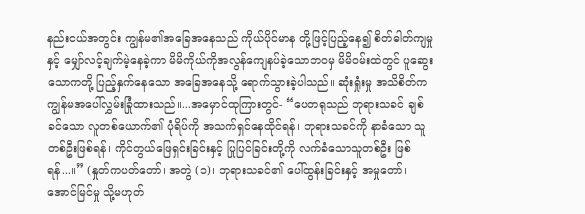နည်းငယ်အတွင်း ကျွန်မ၏အခြေအနေသည် ကိုယ်ပိုင်မာန တို့ဖြင့်ပြည့်နေ၍ စိတ်ဓါတ်ကျမှုနှင့် မျှော်လင့်ချက်မဲ့နေခဲ့ကာ မိမိကိုယ်ကိုအလွန်ကျေနပ်ခဲ့သောဘဝမှ မိမိဝမ်းထဲတွင် ပူဆွေးသောကတို့ ပြည့်နှက်နေသော အခြေအနေသို့ ရောက်သွားခဲ့ပါသည်။ ဆုံးရှုံးမှု အသိစိတ်က ကျွန်မအပေါ်လွှမ်းခြုံထားသည်။...အမှောင်ထုကြားတွင်- “ပေတရုသည် ဘုရားသခင် ချစ်ခင်သော လူတစ်ယောက်၏ ပုံရိပ်ကို အသက်ရှင်နေထိုင်ရန်၊ ဘုရားသခင်ကို နာခံသော သူတစ်ဦးဖြစ်ရန်၊ ကိုင်တွယ်ဖြေရှင်းခြင်းနှင့် ပြုပြင်ခြင်းတို့ကို လက်ခံသောသူတစ်ဦး ဖြစ်ရန်...။” (နှုတ်ကပတ်တော်၊ အတွဲ (၁)၊ ဘုရားသခင်၏ ပေါ်ထွန်းခြင်းနှင့် အမှုတော်၊ အောင်မြင်မှု သို့မဟုတ်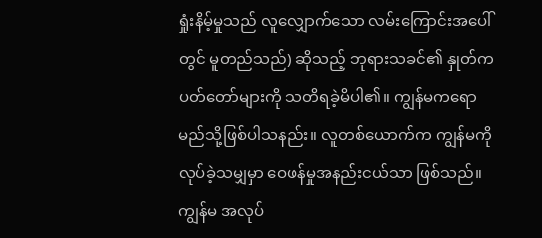ရှုံးနိမ့်မှုသည် လူလျှောက်သော လမ်းကြောင်းအပေါ်တွင် မူတည်သည်) ဆိုသည့် ဘုရားသခင်၏ နှုတ်ကပတ်တော်များကို သတိရခဲ့မိပါ၏။ ကျွန်မကရော မည်သို့ဖြစ်ပါသနည်း။ လူတစ်ယောက်က ကျွန်မကို လုပ်ခဲ့သမျှမှာ ဝေဖန်မှုအနည်းငယ်သာ ဖြစ်သည်။ ကျွန်မ အလုပ်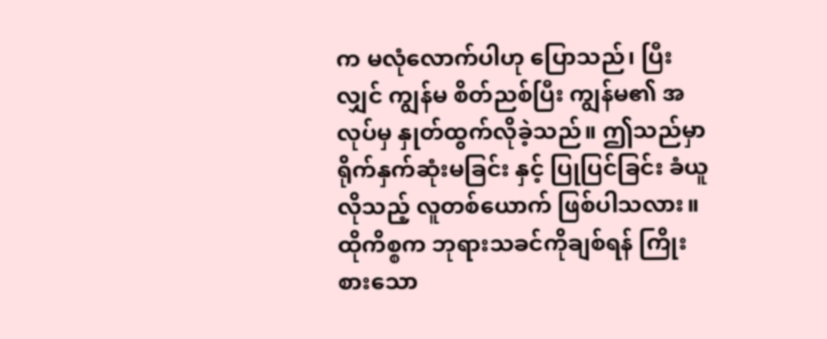က မလုံလောက်ပါဟု ပြောသည်၊ ပြီးလျှင် ကျွန်မ စိတ်ညစ်ပြီး ကျွန်မ၏ အလုပ်မှ နှုတ်ထွက်လိုခဲ့သည်။ ဤသည်မှာ ရိုက်နှက်ဆုံးမခြင်း နှင့် ပြုပြင်ခြင်း ခံယူလိုသည့် လူတစ်ယောက် ဖြစ်ပါသလား။ ထိုကိစ္စက ဘုရားသခင်ကိုချစ်ရန် ကြိုးစားသော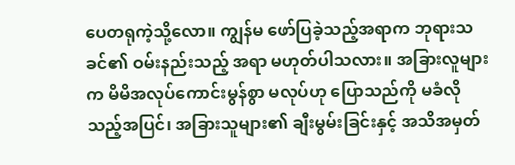ပေတရုကဲ့သို့လော။ ကျွန်မ ဖော်ပြခဲ့သည့်အရာက ဘုရားသခင်၏ ဝမ်းနည်းသည့် အရာ မဟုတ်ပါသလား။ အခြားလူများက မိမိအလုပ်ကောင်းမွန်စွာ မလုပ်ဟု ပြောသည်ကို မခံလိုသည့်အပြင်၊ အခြားသူများ၏ ချီးမွမ်းခြင်းနှင့် အသိအမှတ်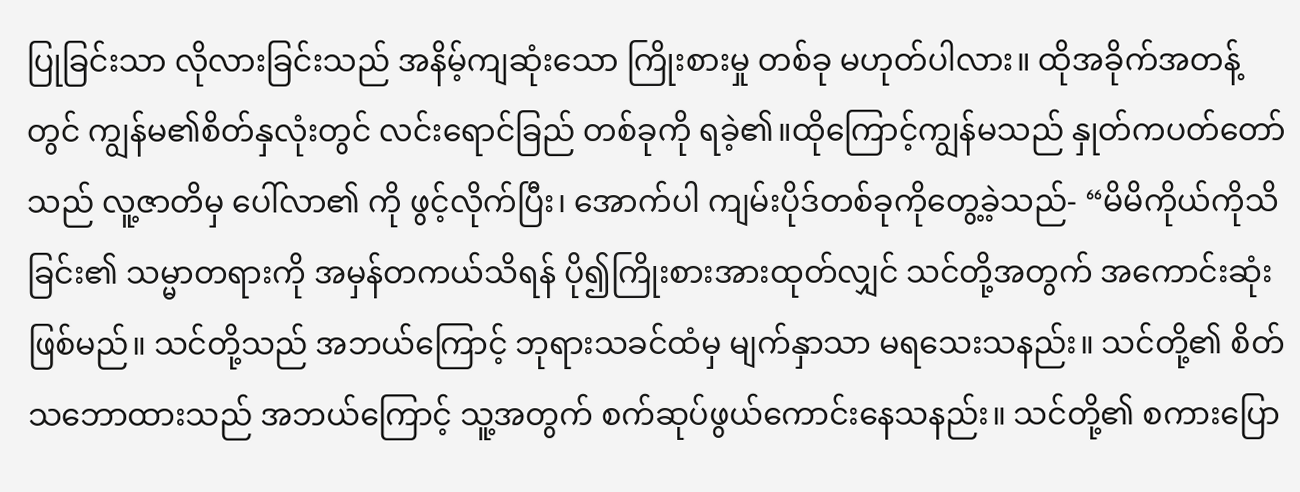ပြုခြင်းသာ လိုလားခြင်းသည် အနိမ့်ကျဆုံးသော ကြိုးစားမှု တစ်ခု မဟုတ်ပါလား။ ထိုအခိုက်အတန့်တွင် ကျွန်မ၏စိတ်နှလုံးတွင် လင်းရောင်ခြည် တစ်ခုကို ရခဲ့၏။ထိုကြောင့်ကျွန်မသည် နှုတ်ကပတ်တော်သည် လူ့ဇာတိမှ ပေါ်လာ၏ ကို ဖွင့်လိုက်ပြီး၊ အောက်ပါ ကျမ်းပိုဒ်တစ်ခုကိုတွေ့ခဲ့သည်- “မိမိကိုယ်ကိုသိခြင်း၏ သမ္မာတရားကို အမှန်တကယ်သိရန် ပို၍ကြိုးစားအားထုတ်လျှင် သင်တို့အတွက် အကောင်းဆုံးဖြစ်မည်။ သင်တို့သည် အဘယ်ကြောင့် ဘုရားသခင်ထံမှ မျက်နှာသာ မရသေးသနည်း။ သင်တို့၏ စိတ်သဘောထားသည် အဘယ်ကြောင့် သူ့အတွက် စက်ဆုပ်ဖွယ်ကောင်းနေသနည်း။ သင်တို့၏ စကားပြော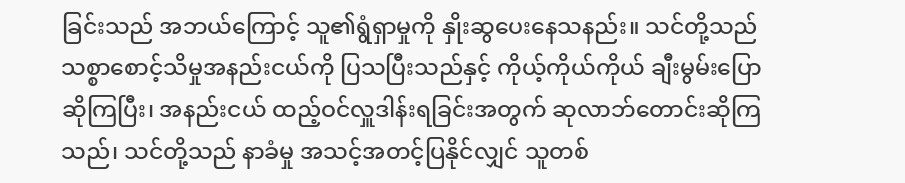ခြင်းသည် အဘယ်ကြောင့် သူ၏ရွံရှာမှုကို နှိုးဆွပေးနေသနည်း။ သင်တို့သည် သစ္စာစောင့်သိမှုအနည်းငယ်ကို ပြသပြီးသည်နှင့် ကိုယ့်ကိုယ်ကိုယ် ချီးမွမ်းပြောဆိုကြပြီး၊ အနည်းငယ် ထည့်ဝင်လှူဒါန်းရခြင်းအတွက် ဆုလာဘ်တောင်းဆိုကြသည်၊ သင်တို့သည် နာခံမှု အသင့်အတင့်ပြနိုင်လျှင် သူတစ်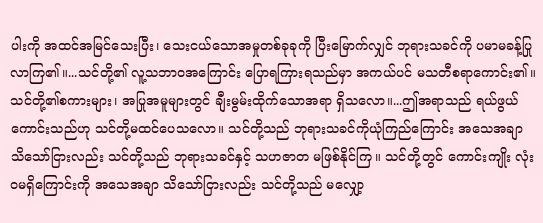ပါးကို အထင်အမြင်သေးပြီး၊ သေးငယ်သောအမှုတစ်ခုခုကို ပြီးမြောက်လျှင် ဘုရားသခင်ကို ပမာမခန့်ပြုလာကြ၏။...သင်တို့၏ လူ့သဘာဝအကြောင်း ပြောရကြားရသည်မှာ အကယ်ပင် မသတီစရာကောင်း၏။ သင်တို့၏စကားများ၊ အပြုအမူများတွင် ချီးမွမ်းထိုက်သောအရာ ရှိသလော။...ဤအရာသည် ရယ်ဖွယ်ကောင်းသည်ဟု သင်တို့မထင်ပေသလော။ သင်တို့သည် ဘုရားသခင်ကိုယုံကြည်ကြောင်း အသေအချာ သိသော်ငြားလည်း သင်တို့သည် ဘုရားသခင်နှင့် သဟဇာတ မဖြစ်နိုင်ကြ။ သင်တို့တွင် ကောင်းကျိုး လုံးဝမရှိကြောင်းကို အသေအချာ သိသော်ငြားလည်း သင်တို့သည် မလျှော့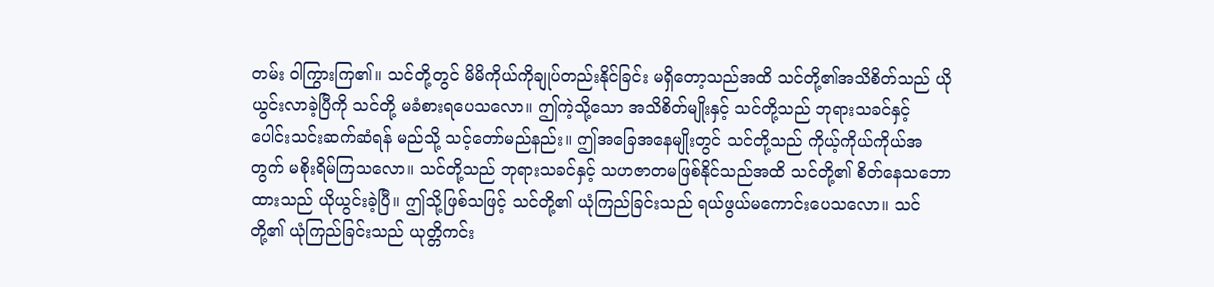တမ်း ဝါကြွားကြ၏။ သင်တို့တွင် မိမိကိုယ်ကိုချုပ်တည်းနိုင်ခြင်း မရှိတော့သည်အထိ သင်တို့၏အသိစိတ်သည် ယိုယွင်းလာခဲ့ပြီကို သင်တို့ မခံစားရပေသလော။ ဤကဲ့သို့သော အသိစိတ်မျိုးနှင့် သင်တို့သည် ဘုရားသခင်နှင့် ပေါင်းသင်းဆက်ဆံရန် မည်သို့ သင့်တော်မည်နည်း။ ဤအခြေအနေမျိုးတွင် သင်တို့သည် ကိုယ့်ကိုယ်ကိုယ်အတွက် မစိုးရိမ်ကြသလော။ သင်တို့သည် ဘုရားသခင်နှင့် သဟဇာတမဖြစ်နိုင်သည်အထိ သင်တို့၏ စိတ်နေသဘောထားသည် ယိုယွင်းခဲ့ပြီ။ ဤသို့ဖြစ်သဖြင့် သင်တို့၏ ယုံကြည်ခြင်းသည် ရယ်ဖွယ်မကောင်းပေသလော။ သင်တို့၏ ယုံကြည်ခြင်းသည် ယုတ္တိကင်း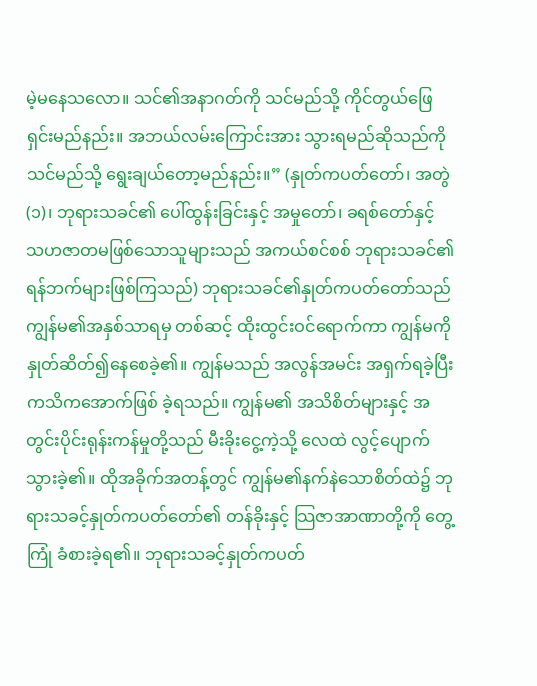မဲ့မနေသလော။ သင်၏အနာဂတ်ကို သင်မည်သို့ ကိုင်တွယ်ဖြေရှင်းမည်နည်း။ အဘယ်လမ်းကြောင်းအား သွားရမည်ဆိုသည်ကို သင်မည်သို့ ရွေးချယ်တော့မည်နည်း။” (နှုတ်ကပတ်တော်၊ အတွဲ (၁)၊ ဘုရားသခင်၏ ပေါ်ထွန်းခြင်းနှင့် အမှုတော်၊ ခရစ်တော်နှင့် သဟဇာတမဖြစ်သောသူများသည် အကယ်စင်စစ် ဘုရားသခင်၏ ရန်ဘက်များဖြစ်ကြသည်) ဘုရားသခင်၏နှုတ်ကပတ်တော်သည် ကျွန်မ၏အနှစ်သာရမှ တစ်ဆင့် ထိုးထွင်းဝင်ရောက်ကာ ကျွန်မကို နှုတ်ဆိတ်၍နေစေခဲ့၏။ ကျွန်မသည် အလွန်အမင်း အရှက်ရခဲ့ပြီး ကသိကအောက်ဖြစ် ခဲ့ရသည်။ ကျွန်မ၏ အသိစိတ်များနှင့် အတွင်းပိုင်းရုန်းကန်မှုတို့သည် မီးခိုးငွေ့ကဲ့သို့ လေထဲ လွင့်ပျောက်သွားခဲ့၏။ ထိုအခိုက်အတန့်တွင် ကျွန်မ၏နက်နဲသောစိတ်ထဲ၌ ဘုရားသခင့်နှုတ်ကပတ်တော်၏ တန်ခိုးနှင့် သြဇာအာဏာတို့ကို တွေ့ကြုံ ခံစားခဲ့ရ၏။ ဘုရားသခင့်နှုတ်ကပတ်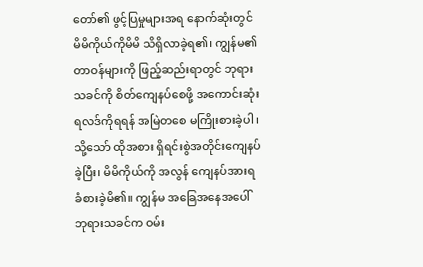တော်၏ ဖွင့်ပြမှုများအရ နောက်ဆုံးတွင် မိမိကိုယ်ကိုမိမိ သိရှိလာခဲ့ရ၏၊ ကျွန်မ၏တာဝန်များကို ဖြည့်ဆည်းရာတွင် ဘုရားသခင်ကို စိတ်ကျေနပ်စေဖို့ အကောင်းဆုံးရလဒ်ကိုရရန် အမြဲတစေ မကြိုးစားခဲ့ပါ၊ သို့သော် ထိုအစား ရှိရင်းစွဲအတိုင်းကျေနပ်ခဲ့ပြီး၊ မိမိကိုယ်ကို အလွန် ကျေနပ်အားရ ခံစားခဲ့မိ၏။ ကျွန်မ အခြေအနေအပေါ် ဘုရားသခင်က ဝမ်း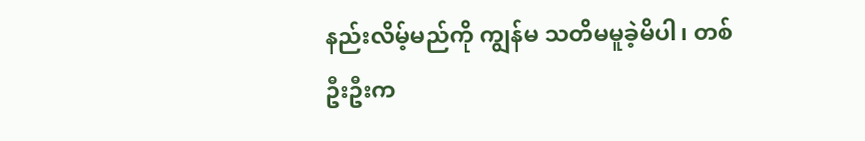နည်းလိမ့်မည်ကို ကျွန်မ သတိမမူခဲ့မိပါ၊ တစ်ဦးဦးက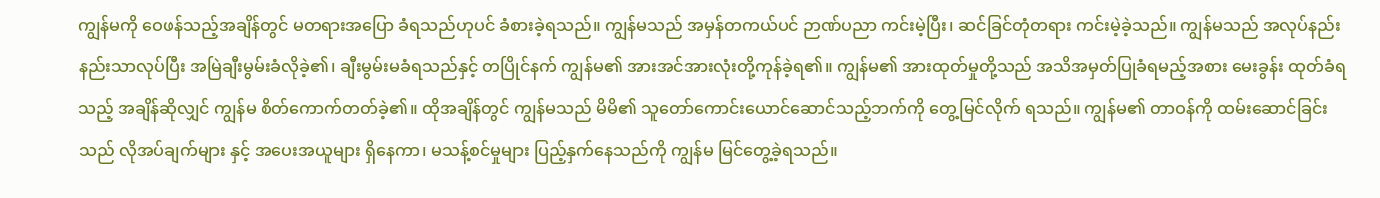ကျွန်မကို ဝေဖန်သည့်အချိန်တွင် မတရားအပြော ခံရသည်ဟုပင် ခံစားခဲ့ရသည်။ ကျွန်မသည် အမှန်တကယ်ပင် ဉာဏ်ပညာ ကင်းမဲ့ပြီး၊ ဆင်ခြင်တုံတရား ကင်းမဲ့ခဲ့သည်။ ကျွန်မသည် အလုပ်နည်းနည်းသာလုပ်ပြီး အမြဲချီးမွမ်းခံလိုခဲ့၏၊ ချီးမွမ်းမခံရသည်နှင့် တပြိုင်နက် ကျွန်မ၏ အားအင်အားလုံးတို့ကုန်ခဲ့ရ၏။ ကျွန်မ၏ အားထုတ်မှုတို့သည် အသိအမှတ်ပြုခံရမည့်အစား မေးခွန်း ထုတ်ခံရသည့် အချိန်ဆိုလျှင် ကျွန်မ စိတ်ကောက်တတ်ခဲ့၏။ ထိုအချိန်တွင် ကျွန်မသည် မိမိ၏ သူတော်ကောင်းယောင်ဆောင်သည့်ဘက်ကို တွေ့မြင်လိုက် ရသည်။ ကျွန်မ၏ တာဝန်ကို ထမ်းဆောင်ခြင်းသည် လိုအပ်ချက်များ နှင့် အပေးအယူများ ရှိနေကာ၊ မသန့်စင်မှုများ ပြည့်နှက်နေသည်ကို ကျွန်မ မြင်တွေ့ခဲ့ရသည်။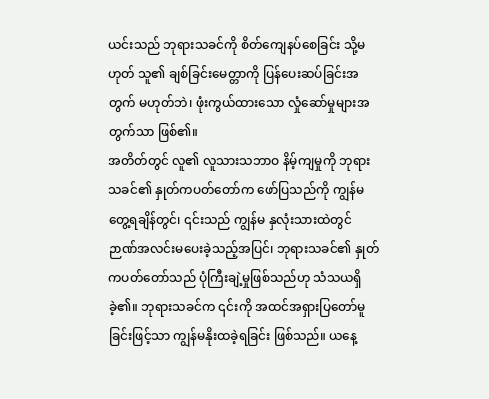ယင်းသည် ဘုရားသခင်ကို စိတ်ကျေနပ်စေခြင်း သို့မဟုတ် သူ၏ ချစ်ခြင်းမေတ္တာကို ပြန်ပေးဆပ်ခြင်းအတွက် မဟုတ်ဘဲ၊ ဖုံးကွယ်ထားသော လှုံဆော်မှုများအတွက်သာ ဖြစ်၏။
အတိတ်တွင် လူ၏ လူသားသဘာဝ နိမ့်ကျမှုကို ဘုရားသခင်၏ နှုတ်ကပတ်တော်က ဖော်ပြသည်ကို ကျွန်မ တွေ့ရချိန်တွင်၊ ၎င်းသည် ကျွန်မ နှလုံးသားထဲတွင် ဉာဏ်အလင်းမပေးခဲ့သည့်အပြင်၊ ဘုရားသခင်၏ နှုတ်ကပတ်တော်သည် ပုံကြီးချဲ့မှုဖြစ်သည်ဟု သံသယရှိခဲ့၏။ ဘုရားသခင်က ၎င်းကို အထင်အရှားပြတော်မူခြင်းဖြင့်သာ ကျွန်မနိုးထခဲ့ရခြင်း ဖြစ်သည်။ ယနေ့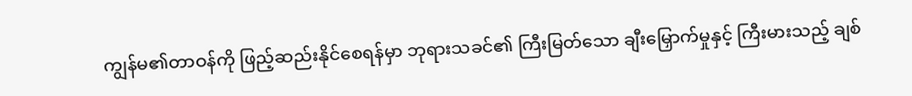ကျွန်မ၏တာဝန်ကို ဖြည့်ဆည်းနိုင်စေရန်မှာ ဘုရားသခင်၏ ကြီးမြတ်သော ချီးမြှောက်မှုနှင့် ကြီးမားသည့် ချစ်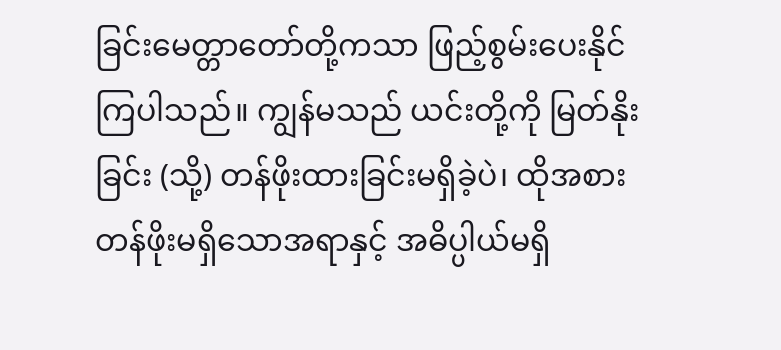ခြင်းမေတ္တာတော်တို့ကသာ ဖြည့်စွမ်းပေးနိုင်ကြပါသည်။ ကျွန်မသည် ယင်းတို့ကို မြတ်နိုးခြင်း (သို့) တန်ဖိုးထားခြင်းမရှိခဲ့ပဲ၊ ထိုအစား တန်ဖိုးမရှိသောအရာနှင့် အဓိပ္ပါယ်မရှိ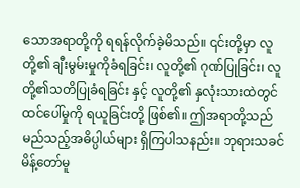သောအရာတို့ကို ရရန်လိုက်ခဲ့မိသည်။ ၎င်းတို့မှာ လူတို့၏ ချီးမွမ်းမှုကိုခံရခြင်း၊ လူတို့၏ ဂုဏ်ပြုခြင်း၊ လူတို့၏သတိပြုခံရခြင်း နှင့် လူတို့၏ နှလုံးသားထဲတွင် ထင်ပေါ်မှုကို ရယူခြင်းတို့ ဖြစ်၏။ ဤအရာတို့သည် မည်သည့်အဓိပ္ပါယ်များ ရှိကြပါသနည်း။ ဘုရားသခင်မိန့်တော်မူ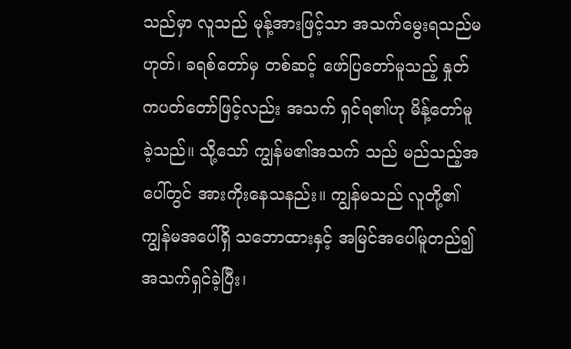သည်မှာ လူသည် မုန့်အားဖြင့်သာ အသက်မွေးရသည်မဟုတ်၊ ခရစ်တော်မှ တစ်ဆင့် ဖော်ပြတော်မူသည့် နှုတ်ကပတ်တော်ဖြင့်လည်း အသက် ရှင်ရ၏ဟု မိန့်တော်မူခဲ့သည်။ သို့သော် ကျွန်မ၏အသက် သည် မည်သည့်အပေါ်တွင် အားကိုးနေသနည်း။ ကျွန်မသည် လူတို့၏ ကျွန်မအပေါ်ရှိ သဘောထားနှင့် အမြင်အပေါ်မူတည်၍ အသက်ရှင်ခဲ့ပြီး၊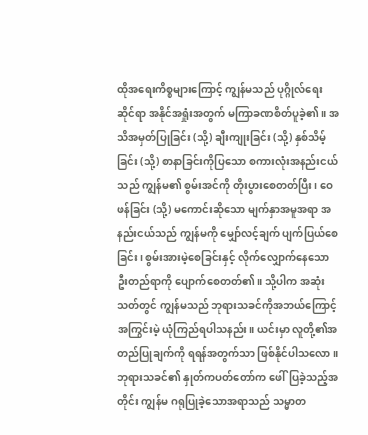ထိုအရေးကိစ္စများကြောင့် ကျွန်မသည် ပုဂ္ဂိုလ်ရေးဆိုင်ရာ အနိုင်အရှုံးအတွက် မကြာခဏစိတ်ပူခဲ့၏။ အသိအမှတ်ပြုခြင်း (သို့) ချီးကျုးခြင်း (သို့) နှစ်သိမ့်ခြင်း (သို့) စာနာခြင်းကိုပြသော စကားလုံးအနည်းငယ်သည် ကျွန်မ၏ စွမ်းအင်ကို တိုးပွားစေတတ်ပြီး၊ ဝေဖန်ခြင်း (သို့) မကောင်းဆိုသော မျက်နှာအမူအရာ အနည်းငယ်သည် ကျွန်မကို မျှော်လင့်ချက် ပျက်ပြယ်စေခြင်း၊ စွမ်းအားမဲ့စေခြင်းနှင့် လိုက်လျှောက်နေသော ဦးတည်ရာကို ပျောက်စေတတ်၏။ သို့ပါက အဆုံးသတ်တွင် ကျွန်မသည် ဘုရားသခင်ကိုအဘယ်ကြောင့် အကြွင်းမဲ့ ယုံကြည်ရပါသနည်း။ ယင်းမှာ လူတို့၏အတည်ပြုချက်ကို ရရန်အတွက်သာ ဖြစ်နိုင်ပါသလော။ ဘုရားသခင်၏ နှုတ်ကပတ်တော်က ဖေါ်ပြခဲ့သည့်အတိုင်း ကျွန်မ ဂရုပြုခဲ့သောအရာသည် သမ္မာတ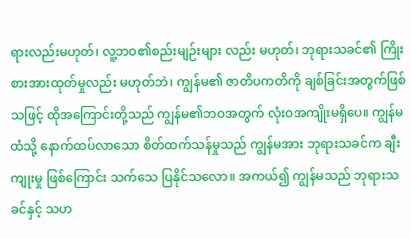ရားလည်းမဟုတ်၊ လူ့ဘဝ၏စည်းမျဉ်းများ လည်း မဟုတ်၊ ဘုရားသခင်၏ ကြိုးစားအားထုတ်မှုလည်း မဟုတ်ဘဲ၊ ကျွန်မ၏ ဇာတိပကတိကို ချစ်ခြင်းအတွက်ဖြစ်သဖြင့် ထိုအကြောင်းတို့သည် ကျွန်မ၏ဘဝအတွက် လုံးဝအကျိုးမရှိပေ။ ကျွန်မထံသို့ နောက်ထပ်လာသော စိတ်ထက်သန်မှုသည် ကျွန်မအား ဘုရားသခင်က ချီးကျုးမှု ဖြစ်ကြောင်း သက်သေ ပြနိုင်သလော။ အကယ်၍ ကျွန်မသည် ဘုရားသခင်နှင့် သဟ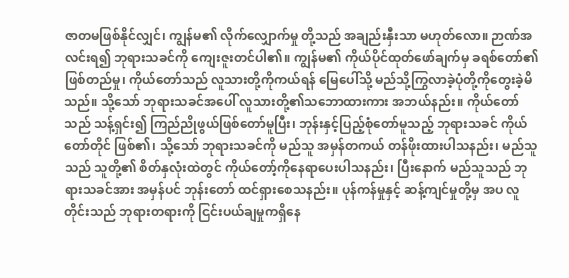ဇာတမဖြစ်နိုင်လျှင်၊ ကျွန်မ၏ လိုက်လျှောက်မှု တို့သည် အချည်းနှီးသာ မဟုတ်လော။ ဉာဏ်အလင်းရ၍ ဘုရားသခင်ကို ကျေးဇူးတင်ပါ၏။ ကျွန်မ၏ ကိုယ်ပိုင်ထုတ်ဖော်ချက်မှ ခရစ်တော်၏ ဖြစ်တည်မှု၊ ကိုယ်တော်သည် လူသားတို့ကိုကယ်ရန် မြေပေါ်သို့ မည်သို့ကြွလာခဲ့ပုံတို့ကိုတွေးခဲ့မိသည်။ သို့သော် ဘုရားသခင်အပေါ် လူသားတို့၏သဘောထားကား အဘယ်နည်း။ ကိုယ်တော်သည် သန့်ရှင်း၍ ကြည်ညိုဖွယ်ဖြစ်တော်မူပြီး၊ ဘုန်းနှင့်ပြည့်စုံတော်မူသည့် ဘုရားသခင် ကိုယ်တော်တိုင် ဖြစ်၏၊ သို့သော် ဘုရားသခင်ကို မည်သူ အမှန်တကယ် တန်ဖိုးထားပါသနည်း၊ မည်သူသည် သူတို့၏ စိတ်နှလုံးထဲတွင် ကိုယ်တော့်ကိုနေရာပေးပါသနည်း၊ ပြီးနောက် မည်သူသည် ဘုရားသခင်အား အမှန်ပင် ဘုန်းတော် ထင်ရှားစေသနည်း။ ပုန်ကန်မှုနှင့် ဆန့်ကျင်မှုတို့မှ အပ လူတိုင်းသည် ဘုရားတရားကို ငြင်းပယ်ချမှုကရှိနေ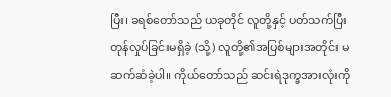ပြီး၊ ခရစ်တော်သည် ယခုတိုင် လူတို့နှင့် ပတ်သက်ပြီး တုန်လှုပ်ခြင်းမရှိခဲ့ (သို့) လူတို့၏အပြစ်များအတိုင်း မဆက်ဆံခဲ့ပါ။ ကိုယ်တော်သည် ဆင်းရဲဒုက္ခအားလုံးကို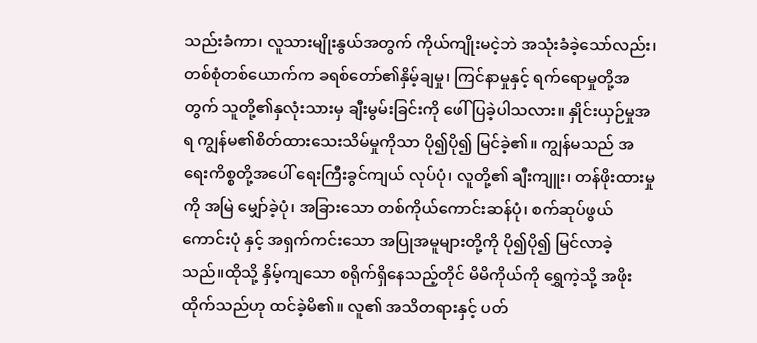သည်းခံကာ၊ လူသားမျိုးနွယ်အတွက် ကိုယ်ကျိုးမငဲ့ဘဲ အသုံးခံခဲ့သော်လည်း၊ တစ်စုံတစ်ယောက်က ခရစ်တော်၏နှိမ့်ချမှု၊ ကြင်နာမှုနှင့် ရက်ရောမှုတို့အတွက် သူတို့၏နှလုံးသားမှ ချီးမွမ်းခြင်းကို ဖေါ်ပြခဲ့ပါသလား။ နှိုင်းယှဉ်မှုအရ ကျွန်မ၏စိတ်ထားသေးသိမ်မှုကိုသာ ပို၍ပို၍ မြင်ခဲ့၏။ ကျွန်မသည် အရေးကိစ္စတို့အပေါ် ရေးကြီးခွင်ကျယ် လုပ်ပုံ၊ လူတို့၏ ချီးကျူး၊ တန်ဖိုးထားမှုကို အမြဲ မျှော်ခဲ့ပုံ၊ အခြားသော တစ်ကိုယ်ကောင်းဆန်ပုံ၊ စက်ဆုပ်ဖွယ်ကောင်းပုံ နှင့် အရှက်ကင်းသော အပြုအမူများတို့ကို ပို၍ပို၍ မြင်လာခဲ့သည်။ထိုသို့ နှိမ့်ကျသော စရိုက်ရှိနေသည့်တိုင် မိမိကိုယ်ကို ရွှေကဲ့သို့ အဖိုးထိုက်သည်ဟု ထင်ခဲ့မိ၏။ လူ၏ အသိတရားနှင့် ပတ်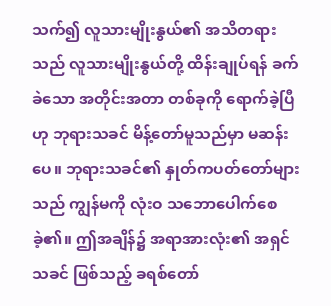သက်၍ လူသားမျိုးနွယ်၏ အသိတရားသည် လူသားမျိုးနွယ်တို့ ထိန်းချုပ်ရန် ခက်ခဲသော အတိုင်းအတာ တစ်ခုကို ရောက်ခဲ့ပြီဟု ဘုရားသခင် မိန့်တော်မူသည်မှာ မဆန်းပေ။ ဘုရားသခင်၏ နှုတ်ကပတ်တော်များသည် ကျွန်မကို လုံးဝ သဘောပေါက်စေခဲ့၏။ ဤအချိန်၌ အရာအားလုံး၏ အရှင်သခင် ဖြစ်သည့် ခရစ်တော်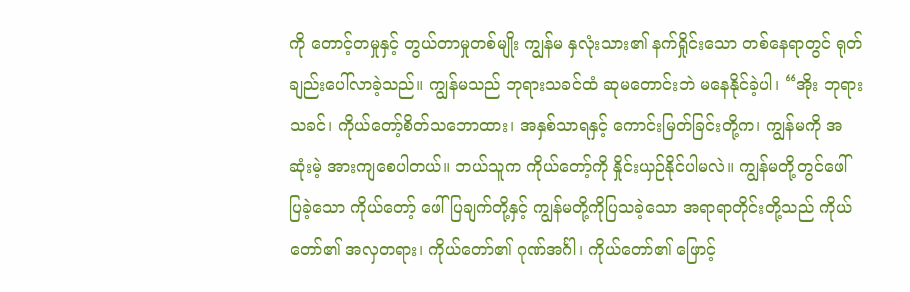ကို တောင့်တမှုနှင့် တွယ်တာမှုတစ်မျိုး ကျွန်မ နှလုံးသား၏ နက်ရှိုင်းသော တစ်နေရာတွင် ရုတ်ချည်းပေါ်လာခဲ့သည်။ ကျွန်မသည် ဘုရားသခင်ထံ ဆုမတောင်းဘဲ မနေနိုင်ခဲ့ပါ၊ “အိုး ဘုရားသခင်၊ ကိုယ်တော့်စိတ်သဘောထား၊ အနှစ်သာရနှင့် ကောင်းမြတ်ခြင်းတို့က၊ ကျွန်မကို အဆုံးမဲ့ အားကျစေပါတယ်။ ဘယ်သူက ကိုယ်တော့်ကို နှိုင်းယှဉ်နိုင်ပါမလဲ။ ကျွန်မတို့တွင်ဖေါ်ပြခဲ့သော ကိုယ်တော့် ဖေါ်ပြချက်တို့နှင့် ကျွန်မတို့ကိုပြသခဲ့သော အရာရာတိုင်းတို့သည် ကိုယ်တော်၏ အလှတရား၊ ကိုယ်တော်၏ ဂုဏ်အင်္ဂါ၊ ကိုယ်တော်၏ ဖြောင့်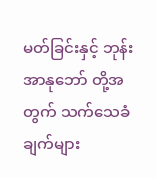မတ်ခြင်းနှင့် ဘုန်းအာနုဘော် တို့အတွက် သက်သေခံချက်များ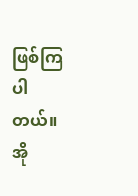ဖြစ်ကြပါတယ်။ အို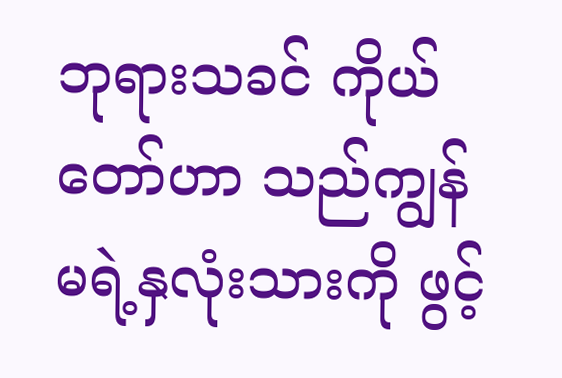ဘုရားသခင် ကိုယ်တော်ဟာ သည်ကျွန်မရဲ့နှလုံးသားကို ဖွင့်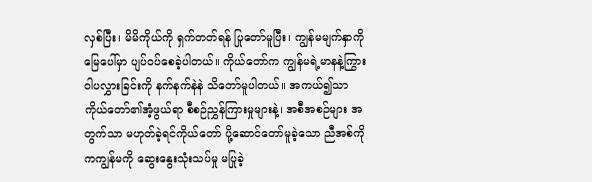လှစ်ပြီး၊ မိမိကိုယ်ကို ရှက်တတ်ရန် ပြုတော်မူပြီး၊ ကျွန်မမျက်နှာကိုမြေပေါ်မှာ ပျပ်ဝပ်စေခဲ့ပါတယ်။ ကိုယ်တော်က ကျွန်မရဲ့မာနနဲ့ကြွားဝါပလွှားခြင်းကို နက်နက်နဲနဲ သိတော်မူပါတယ်။ အကယ်၍သာ ကိုယ်တော်၏အံ့ဖွယ်ရာ စီစဉ်ညွှန်ကြားမှုများနဲ့၊ အစီအစဉ်များ အတွက်သာ မဟုတ်ခဲ့ရင်ကိုယ်တော် ပို့ဆောင်တော်မူခဲ့သော ညီအစ်ကိုကကျွန်မကို ဆွေးနွေးသုံးသပ်မှု မပြုခဲ့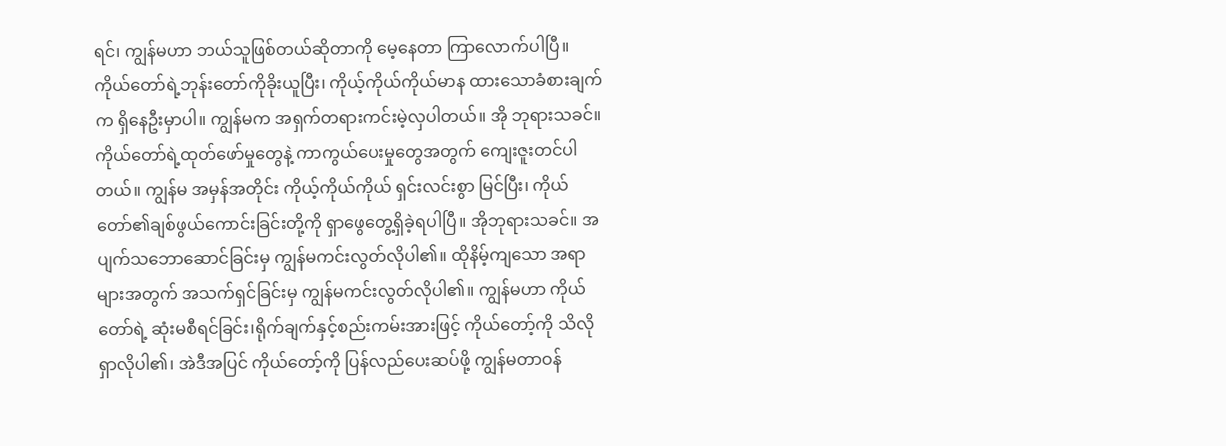ရင်၊ ကျွန်မဟာ ဘယ်သူဖြစ်တယ်ဆိုတာကို မေ့နေတာ ကြာလောက်ပါပြီ။ ကိုယ်တော်ရဲ့ဘုန်းတော်ကိုခိုးယူပြီး၊ ကိုယ့်ကိုယ်ကိုယ်မာန ထားသောခံစားချက်က ရှိနေဦးမှာပါ။ ကျွန်မက အရှက်တရားကင်းမဲ့လှပါတယ်။ အို ဘုရားသခင်။ ကိုယ်တော်ရဲ့ထုတ်ဖော်မှုတွေနဲ့ ကာကွယ်ပေးမှုတွေအတွက် ကျေးဇူးတင်ပါတယ်။ ကျွန်မ အမှန်အတိုင်း ကိုယ့်ကိုယ်ကိုယ် ရှင်းလင်းစွာ မြင်ပြီး၊ ကိုယ်တော်၏ချစ်ဖွယ်ကောင်းခြင်းတို့ကို ရှာဖွေတွေ့ရှိခဲ့ရပါပြီ။ အိုဘုရားသခင်။ အပျက်သဘောဆောင်ခြင်းမှ ကျွန်မကင်းလွတ်လိုပါ၏။ ထိုနိမ့်ကျသော အရာများအတွက် အသက်ရှင်ခြင်းမှ ကျွန်မကင်းလွတ်လိုပါ၏။ ကျွန်မဟာ ကိုယ်တော်ရဲ့ ဆုံးမစီရင်ခြင်း၊ရိုက်ချက်နှင့်စည်းကမ်းအားဖြင့် ကိုယ်တော့်ကို သိလို ရှာလိုပါ၏၊ အဲဒီအပြင် ကိုယ်တော့်ကို ပြန်လည်ပေးဆပ်ဖို့ ကျွန်မတာဝန်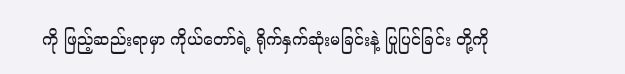ကို ဖြည့်ဆည်းရာမှာ ကိုယ်တော်ရဲ့ ရိုက်နှက်ဆုံးမခြင်းနဲ့ ပြုပြင်ခြင်း တို့ကို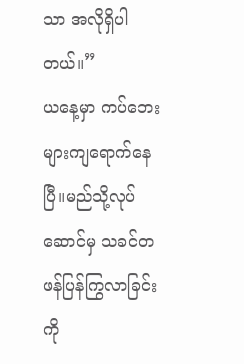သာ အလိုရှိပါတယ်။”
ယနေ့မှာ ကပ်ဘေးများကျရောက်နေပြီ။မည်သို့လုပ်ဆောင်မှ သခင်တဖန်ပြန်ကြွလာခြင်းကို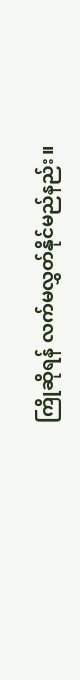ကြိုဆိုရန် လက်မလွှတ်နိုင်မည်နည်း။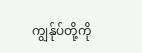ကျွန်ုပ်တို့ကို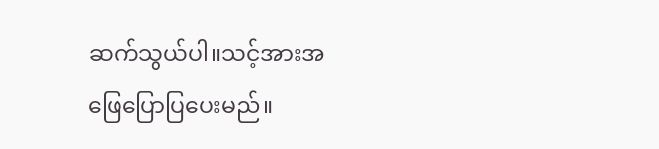ဆက်သွယ်ပါ။သင့်အားအဖြေပြောပြပေးမည်။